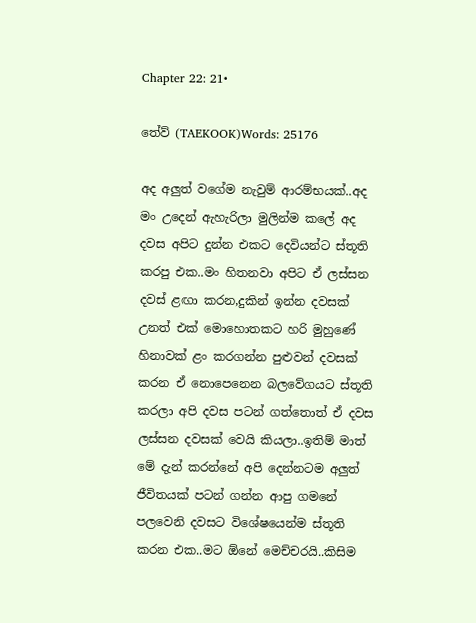Chapter 22: 21•

තේව් (TAEKOOK)Words: 25176

අද අලුත් වගේම නැවුම් ආරම්භයක්..අද මං උදෙන් ඇහැරිලා මුලින්ම කලේ අද දවස අපිට දුන්න එකට දෙවියන්ට ස්තූති කරපු එක..මං හිතනවා අපිට ඒ ලස්සන දවස් ළඟා කරන,දුකින් ඉන්න දවසක් උනත් එක් මොහොතකට හරි මුහුණේ හිනාවක් ළං කරගන්න පුළුවන් දවසක් කරන ඒ නොපෙනෙන බලවේගයට ස්තූති කරලා අපි දවස පටන් ගත්තොත් ඒ දවස ලස්සන දවසක් වෙයි කියලා..ඉතිම් මාත් මේ දැන් කරන්නේ අපි දෙන්නටම අලුත් ජීවිතයක් පටන් ගන්න ආපු ගමනේ පලවෙනි දවසට විශේෂයෙන්ම ස්තූති කරන එක..මට ඕනේ මෙච්චරයි..කිසිම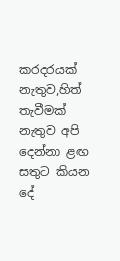කරදරයක් නැතුව,හිත් තැවීමක් නැතුව අපි දෙන්නා ළඟ සතුට කියන දේ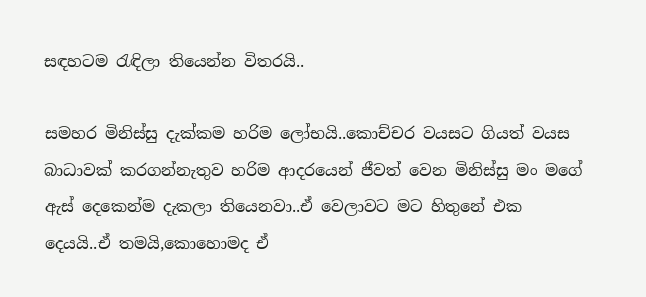සඳහටම රැඳිලා තියෙන්න විතරයි..

සමහර මිනිස්සු දැක්කම හරිම ලෝභයි..කොච්චර වයසට ගියත් වයස බාධාවක් කරගන්නැතුව හරිම ආදරයෙන් ජීවත් වෙන මිනිස්සු මං මගේ ඇස් දෙකෙන්ම දැකලා තියෙනවා..ඒ වෙලාවට මට හිතුනේ එක දෙයයි..ඒ තමයි,කොහොමද ඒ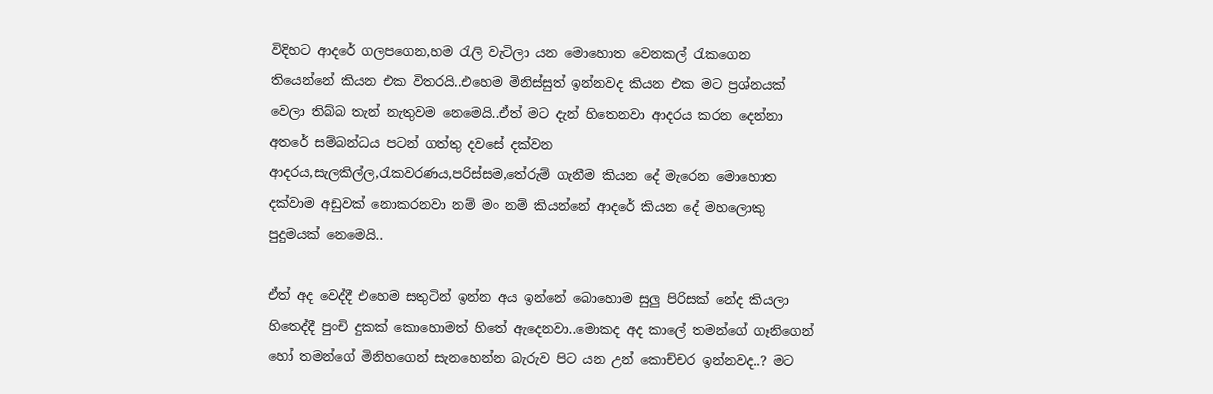විදිහට ආදරේ ගලපගෙන,හම රැලි වැටිලා යන මොහොත වෙනකල් රැකගෙන තියෙන්නේ කියන එක විතරයි..එහෙම මිනිස්සුත් ඉන්නවද කියන එක මට ප්‍රශ්නයක් වෙලා තිබ්බ තැන් නැතුවම නෙමෙයි..ඒත් මට දැන් හිතෙනවා ආදරය කරන දෙන්නා අතරේ සම්බන්ධය පටන් ගත්තු දවසේ දක්වන ආදරය,සැලකිල්ල,රැකවරණය,පරිස්සම,තේරුම් ගැනීම කියන දේ මැරෙන මොහොත දක්වාම අඩුවක් නොකරනවා නම් මං නම් කියන්නේ ආදරේ කියන දේ මහලොකු පුදුමයක් නෙමෙයි..

ඒත් අද වෙද්දී එහෙම සතුටින් ඉන්න අය ඉන්නේ බොහොම සුලු පිරිසක් නේද කියලා හිතෙද්දී පුංචි දුකක් කොහොමත් හිතේ ඇදෙනවා..මොකද අද කාලේ තමන්ගේ ගෑනිගෙන් හෝ තමන්ගේ මිනිහගෙන් සැනහෙන්න බැරුව පිට යන උන් කොච්චර ඉන්නවද..? මට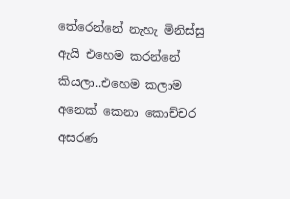තේරෙන්නේ නැහැ මිනිස්සු ඇයි එහෙම කරන්නේ කියලා..එහෙම කලාම අනෙක් කෙනා කොච්චර අසරණ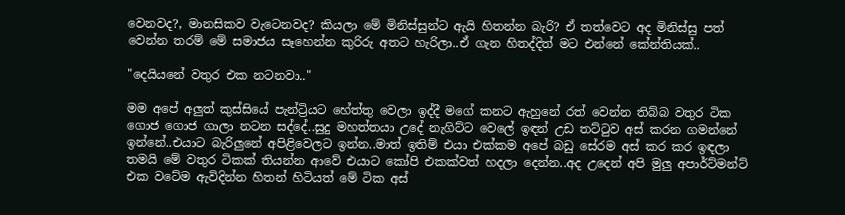වෙනවද?, මානසිකව වැටෙනවද? කියලා මේ මිනිස්සුන්ට ඇයි හිතන්න බැරි? ඒ තත්වෙට අද මිනිස්සු පත් වෙන්න තරම් මේ සමාජය සෑහෙන්න කුරිරු අතට හැරිලා..ඒ ගැන හිතද්දිත් මට එන්නේ කේන්තියක්..

"දෙයියනේ වතුර එක නටනවා.."

මම අපේ අලුත් කුස්සියේ පැන්ට්‍රියට හේත්තු වෙලා ඉද්දී මගේ කනට ඇහුනේ රත් වෙන්න තිබ්බ වතුර ටික ගොජ ගොජ ගාලා නටන සද්දේ..සුදු මහත්තයා උදේ නැගිට්ට වෙලේ ඉඳන් උඩ තට්ටුව අස් කරන ගමන්නේ ඉන්නේ..එයාට බැරිලුනේ අපිළිවෙලට ඉන්න..මාත් ඉතිම් එයා එක්කම අපේ බඩු සේරම අස් කර කර ඉඳලා තමයි මේ වතුර ටිකක් තියන්න ආවේ එයාට කෝපි එකක්වත් හදලා දෙන්න..අද උදෙන් අපි මුලු අපාර්ට්මන්ට් එක වටේම ඇවිදින්න හිතන් හිටියත් මේ ටික අස්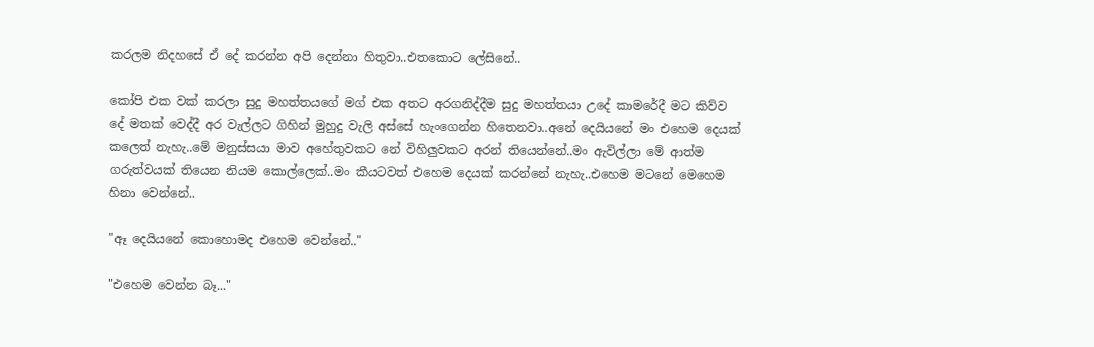කරලම නිදහසේ ඒ දේ කරන්න අපි දෙන්නා හිතුවා..එතකොට ලේසිනේ..

කෝපි එක වක් කරලා සුදු මහත්තයගේ මග් එක අතට අරගනිද්දීම සුදු මහත්තයා උදේ කාමරේදී මට කිව්ව දේ මතක් වෙද්දී අර වැල්ලට ගිහින් මුහුදු වැලි අස්සේ හැංගෙන්න හිතෙනවා..අනේ දෙයියනේ මං එහෙම දෙයක් කලෙත් නැහැ..මේ මනුස්සයා මාව අහේතුවකට නේ විහිලුවකට අරන් තියෙන්නේ..මං ඇවිල්ලා මේ ආත්ම ගරුත්වයක් තියෙන නියම කොල්ලෙක්..මං කීයටවත් එහෙම දෙයක් කරන්නේ නැහැ..එහෙම මටනේ මෙහෙම හිනා වෙන්නේ..

"ඈ දෙයියනේ කොහොමද එහෙම වෙන්නේ.."

"එහෙම වෙන්න බෑ..."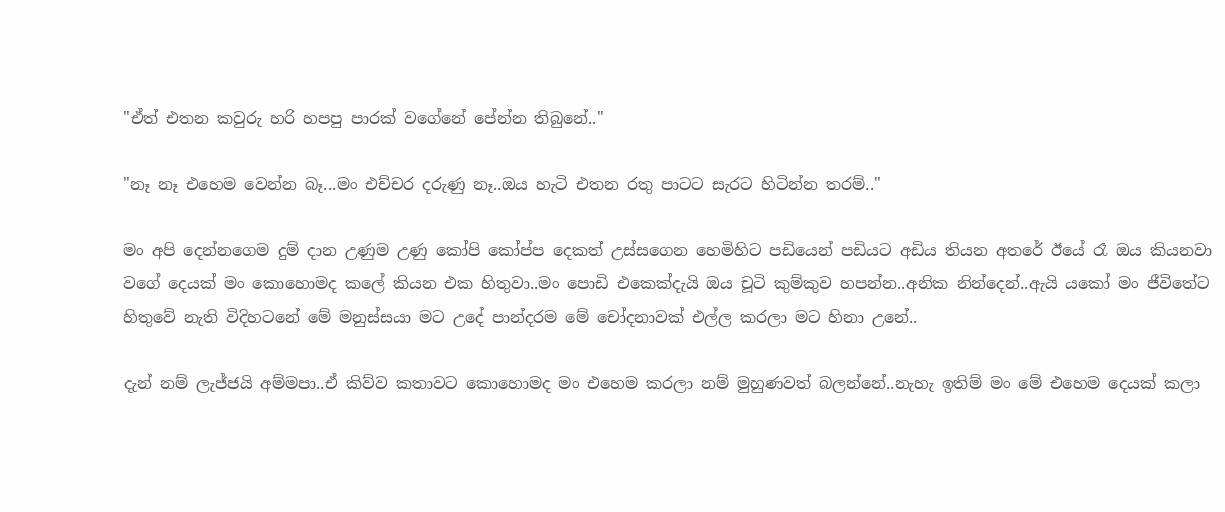"ඒත් එතන කවුරු හරි හපපු පාරක් වගේනේ පේන්න තිබුනේ.."

"නෑ නෑ එහෙම වෙන්න බෑ...මං එච්චර දරුණු නෑ..ඔය හැටි එතන රතු පාටට සැරට හිටින්න තරම්.."

මං අපි දෙන්නගෙම දුම් දාන උණුම උණු කෝපි කෝප්ප දෙකත් උස්සගෙන හෙමිහිට පඩියෙන් පඩියට අඩිය තියන අතරේ ඊයේ රෑ ඔය කියනවා වගේ දෙයක් මං කොහොමද කලේ කියන එක හිතුවා..මං පොඩි එකෙක්දැයි ඔය චූටි කුම්කුව හපන්න..අනික නින්දෙන්..ඇයි යකෝ මං ජීවිතේට හිතුවේ නැති විදිහටනේ මේ මනුස්සයා මට උදේ පාන්දරම මේ චෝදනාවක් එල්ල කරලා මට හිනා උනේ..

දැන් නම් ලැජ්ජයි අම්මපා..ඒ කිව්ව කතාවට කොහොමද මං එහෙම කරලා නම් මුහුණවත් බලන්නේ..නැහැ ඉතිම් මං මේ එහෙම දෙයක් කලා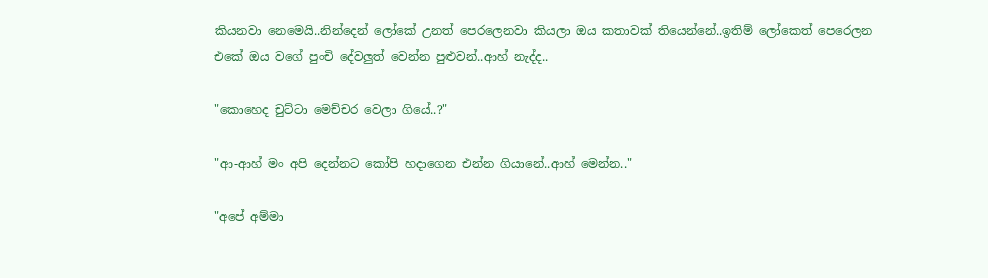කියනවා නෙමෙයි..නින්දෙන් ලෝකේ උනත් පෙරලෙනවා කියලා ඔය කතාවක් තියෙන්නේ..ඉතිම් ලෝකෙත් පෙරෙලන එකේ ඔය වගේ පුංචි දේවලුත් වෙන්න පුළුවන්..ආහ් නැද්ද..

"කොහෙද චුට්ටා මෙච්චර වෙලා ගියේ..?"

"ආ-ආහ් මං අපි දෙන්නට කෝපි හදාගෙන එන්න ගියානේ..ආහ් මෙන්න.."

"අපේ අම්මා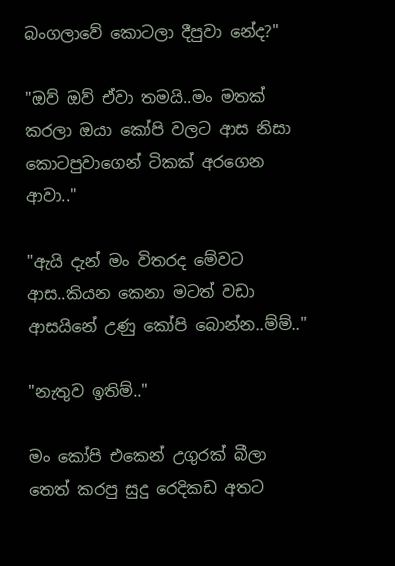බංගලාවේ කොටලා දීපුවා නේද?"

"ඔව් ඔව් ඒවා තමයි..මං මතක් කරලා ඔයා කෝපි වලට ආස නිසා කොටපුවාගෙන් ටිකක් අරගෙන ආවා.."

"ඇයි දැන් මං විතරද මේවට ආස..කියන කෙනා මටත් වඩා ආසයිනේ උණු කෝපි බොන්න..ම්ම්.."

"නැතුව ඉතිම්.."

මං කෝපි එකෙන් උගුරක් බීලා තෙත් කරපු සුදු රෙදිකඩ අතට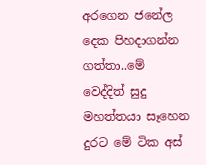අරගෙන ජනේල දෙක පිහදාගන්න ගත්තා..මේ වෙද්දිත් සුදු මහත්තයා සෑහෙන දුරට මේ ටික අස්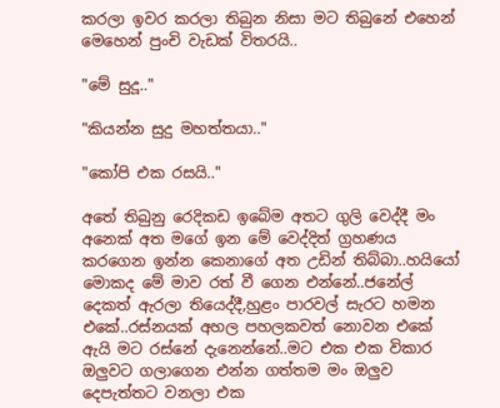කරලා ඉවර කරලා තිබුන නිසා මට තිබුනේ එහෙන් මෙහෙන් පුංචි වැඩක් විතරයි..

"මේ සුදූ.."

"කියන්න සුදු මහත්තයා.."

"කෝපි එක රසයි.."

අතේ තිබුනු රෙදිකඩ ඉබේම අතට ගුලි වෙද්දී මං අනෙක් අත මගේ ඉන මේ වෙද්දිත් ග්‍රහණය කරගෙන ඉන්න කෙනාගේ අත උඩින් තිබ්බා..හයියෝ මොකද මේ මාව රත් වී ගෙන එන්නේ..ජනේල් දෙකත් ඇරලා තියෙද්දී,හුළං පාරවල් සැරට හමන එකේ..රස්නයක් අහල පහලකවත් නොවන එකේ ඇයි මට රස්නේ දැනෙන්නේ..මට එක එක විකාර ඔලුවට ගලාගෙන එන්න ගත්තම මං ඔලුව දෙපැත්තට වනලා එක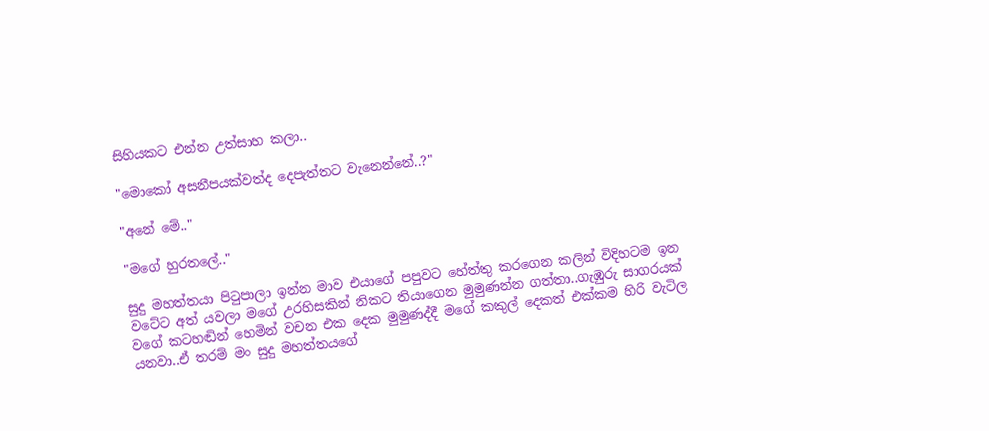සිහියකට එන්න උත්සාහ කලා..

"මොකෝ අසනීපයක්වත්ද දෙපැත්තට වැනෙන්නේ..?"

"අනේ මේ.."

"මගේ හුරතලේ.."

සුදු මහත්තයා පිටුපාලා ඉන්න මාව එයාගේ පපුවට හේත්තු කරගෙන කලින් විදිහටම ඉන වටේට අත් යවලා මගේ උරහිසකින් නිකට තියාගෙන මුමුණන්න ගත්තා..ගැඹුරු සාගරයක් වගේ කටහඬින් හෙමින් වචන එක දෙක මුමුණද්දී මගේ කකුල් දෙකත් එක්කම හිරි වැටිල යනවා..ඒ තරම් මං සුදු මහත්තයගේ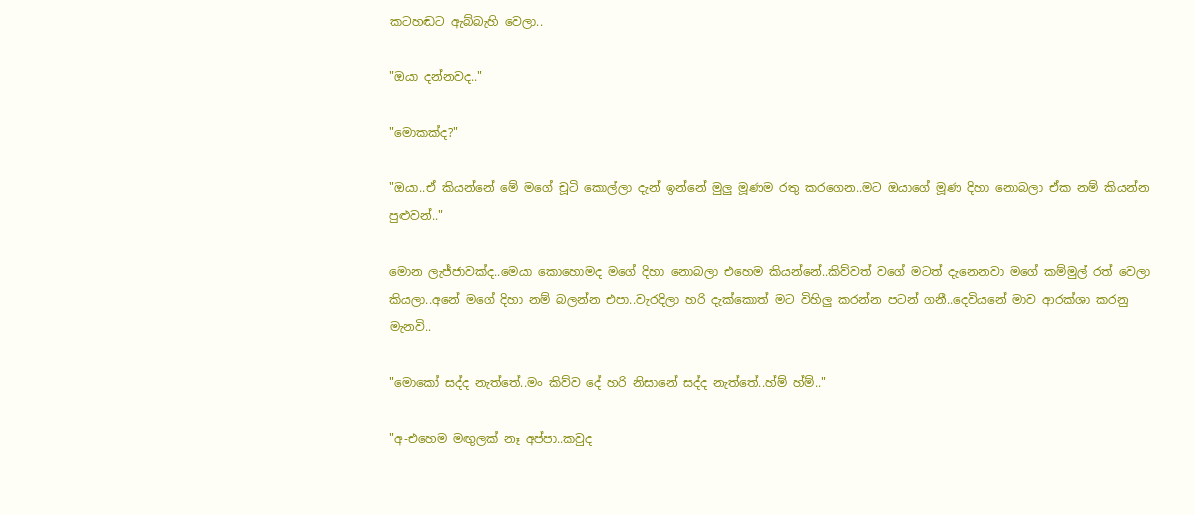කටහඬට ඇබ්බැහි වෙලා..

"ඔයා දන්නවද.."

"මොකක්ද?"

"ඔයා..ඒ කියන්නේ මේ මගේ චූටි කොල්ලා දැන් ඉන්නේ මුලු මූණම රතු කරගෙන..මට ඔයාගේ මූණ දිහා නොබලා ඒක නම් කියන්න පුළුවන්.."

මොන ලැජ්ජාවක්ද..මෙයා කොහොමද මගේ දිහා නොබලා එහෙම කියන්නේ..කිව්වත් වගේ මටත් දැනෙනවා මගේ කම්මුල් රත් වෙලා කියලා..අනේ මගේ දිහා නම් බලන්න එපා..වැරදිලා හරි දැක්කොත් මට විහිලු කරන්න පටන් ගනී..දෙවියනේ මාව ආරක්ශා කරනු මැනවි..

"මොකෝ සද්ද නැත්තේ..මං කිව්ව දේ හරි නිසානේ සද්ද නැත්තේ..හ්ම් හ්ම්.."

"අ-එහෙම මඟුලක් නෑ අප්පා..කවුද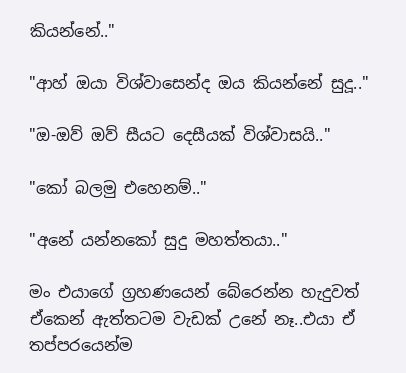කියන්නේ.."

"ආහ් ඔයා විශ්වාසෙන්ද ඔය කියන්නේ සුදූ.."

"ඔ-ඔව් ඔව් සීයට දෙසීයක් විශ්වාසයි.."

"කෝ බලමු එහෙනම්.."

"අනේ යන්නකෝ සුදු මහත්තයා.."

මං එයාගේ ග්‍රහණයෙන් බේරෙන්න හැදුවත් ඒකෙන් ඇත්තටම වැඩක් උනේ නෑ..එයා ඒ තප්පරයෙන්ම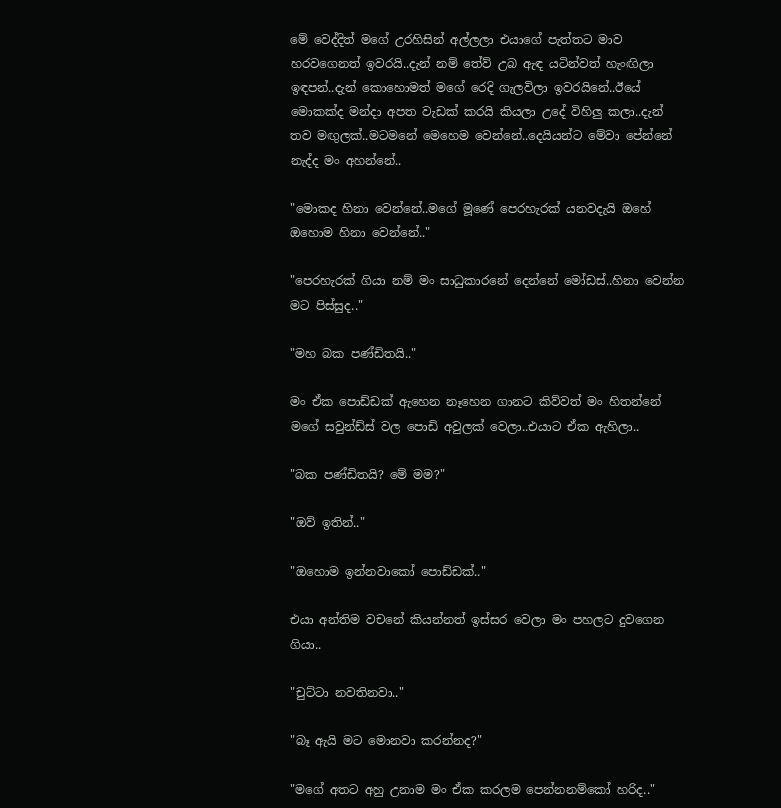මේ වෙද්දිත් මගේ උරහිසින් අල්ලලා එයාගේ පැත්තට මාව හරවගෙනත් ඉවරයි..දැන් නම් තේව් උබ ඇඳ යටින්වත් හැංඟිලා ඉඳපන්..දැන් කොහොමත් මගේ රෙදි ගැලවිලා ඉවරයිනේ..ඊයේ මොකක්ද මන්දා අපත වැඩක් කරයි කියලා උදේ විහිලු කලා..දැන් තව මඟුලක්..මටමනේ මෙහෙම වෙන්නේ..දෙයියන්ට මේවා පේන්නේ නැද්ද මං අහන්නේ..

"මොකද හිනා වෙන්නේ..මගේ මූණේ පෙරහැරක් යනවදැයි ඔහේ ඔහොම හිනා වෙන්නේ.."

"පෙරහැරක් ගියා නම් මං සාධුකාරනේ දෙන්නේ මෝඩස්..හිනා වෙන්න මට පිස්සුද.."

"මහ බක පණ්ඩිතයි.."

මං ඒක පොඩ්ඩක් ඇහෙන නෑහෙන ගානට කිව්වත් මං හිතන්නේ මගේ සවුන්ඩ්ස් වල පොඩි අවුලක් වෙලා..එයාට ඒක ඇහිලා..

"බක පණ්ඩිතයි? මේ මම?"

"ඔව් ඉතින්.."

"ඔහොම ඉන්නවාකෝ පොඩ්ඩක්.."

එයා අන්තිම වචනේ කියන්නත් ඉස්සර වෙලා මං පහලට දුවගෙන ගියා..

"චුට්ටා නවතිනවා.."

"බෑ ඇයි මට මොනවා කරන්නද?"

"මගේ අතට අහු උනාම මං ඒක කරලම පෙන්නනම්කෝ හරිද.."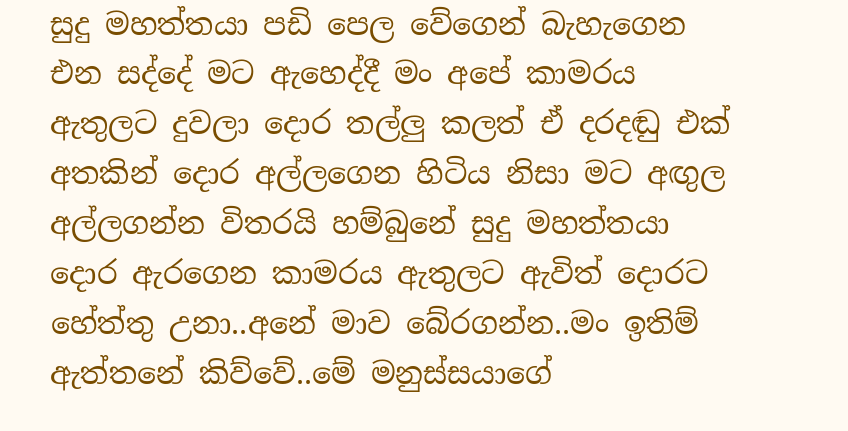සුදු මහත්තයා පඩි පෙල වේගෙන් බැහැගෙන එන සද්දේ මට ඇහෙද්දී මං අපේ කාමරය ඇතුලට දුවලා දොර තල්ලු කලත් ඒ දරදඬු එක් අතකින් දොර අල්ලගෙන හිටිය නිසා මට අඟුල අල්ලගන්න විතරයි හම්බුනේ සුදු මහත්තයා දොර ඇරගෙන කාමරය ඇතුලට ඇවිත් දොරට හේත්තු උනා..අනේ මාව බේරගන්න..මං ඉතිම් ඇත්තනේ කිව්වේ..මේ මනුස්සයාගේ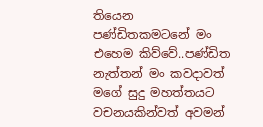තියෙන පණ්ඩිතකමටනේ මං එහෙම කිව්වේ..පණ්ඩිත නැත්තන් මං කවදාවත් මගේ සුදු මහත්තයට වචනයකින්වත් අවමන්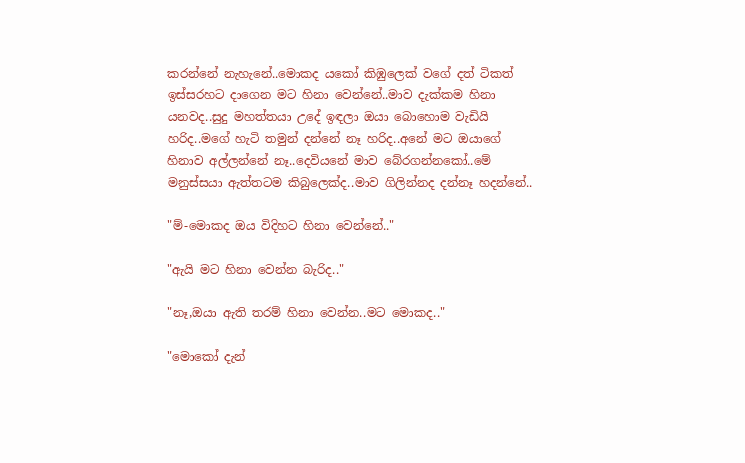කරන්නේ නැහැනේ..මොකද යකෝ කිඹුලෙක් වගේ දත් ටිකත් ඉස්සරහට දාගෙන මට හිනා වෙන්නේ..මාව දැක්කම හිනා යනවද..සුදු මහත්තයා උදේ ඉඳලා ඔයා බොහොම වැඩියි හරිද..මගේ හැටි තමුන් දන්නේ නෑ හරිද..අනේ මට ඔයාගේ හිනාව අල්ලන්නේ නෑ..දෙවියනේ මාව බේරගන්නකෝ..මේ මනුස්සයා ඇත්තටම කිබුලෙක්ද..මාව ගිලින්නද දන්නෑ හදන්නේ..

"ම්-මොකද ඔය විදිහට හිනා වෙන්නේ.."

"ඇයි මට හිනා වෙන්න බැරිද.."

"නෑ,ඔයා ඇති තරම් හිනා වෙන්න..මට මොකද.."

"මොකෝ දැන්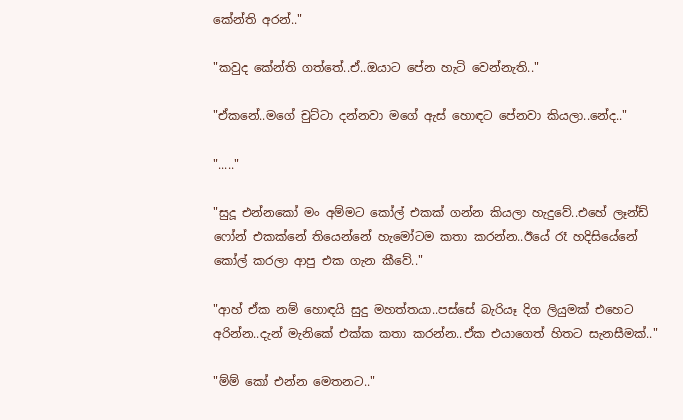කේන්ති අරන්.."

"කවුද කේන්ති ගත්තේ..ඒ..ඔයාට පේන හැටි වෙන්නැති.."

"ඒකනේ..මගේ චුට්ටා දන්නවා මගේ ඇස් හොඳට පේනවා කියලා..නේද.."

"....."

"සුදූ එන්නකෝ මං අම්මට කෝල් එකක් ගන්න කියලා හැදුවේ..එහේ ලෑන්ඩ් ෆෝන් එකක්නේ තියෙන්නේ හැමෝටම කතා කරන්න..ඊයේ රෑ හදිසියේනේ කෝල් කරලා ආපු එක ගැන කීවේ.."

"ආහ් ඒක නම් හොඳයි සුදු මහත්තයා..පස්සේ බැරියෑ දිග ලියුමක් එහෙට අරින්න..දැන් මැනිකේ එක්ක කතා කරන්න..ඒක එයාගෙත් හිතට සැනසීමක්.."

"ම්ම් කෝ එන්න මෙතනට.."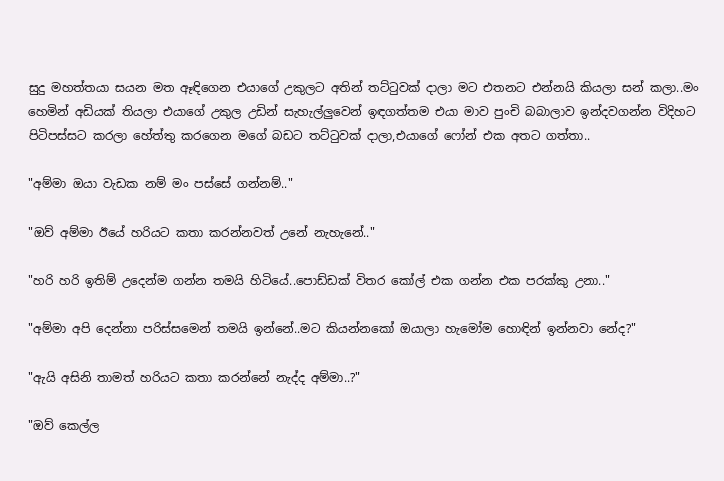සුදු මහත්තයා සයන මත ඈඳිගෙන එයාගේ උකුලට අතින් තට්ටුවක් දාලා මට එතනට එන්නයි කියලා සන් කලා..මං හෙමින් අඩියක් තියලා එයාගේ උකුල උඩින් සැහැල්ලුවෙන් ඉඳගත්තම එයා මාව පුංචි බබාලාව ඉන්දවගන්න විදිහට පිටිපස්සට කරලා හේත්තු කරගෙන මගේ බඩට තට්ටුවක් දාලා,එයාගේ ෆෝන් එක අතට ගත්තා..

"අම්මා ඔයා වැඩක නම් මං පස්සේ ගන්නම්.."

"ඔව් අම්මා ඊයේ හරියට කතා කරන්නවත් උනේ නැහැනේ.."

"හරි හරි ඉතිම් උදෙන්ම ගන්න තමයි හිටියේ..පොඩ්ඩක් විතර කෝල් එක ගන්න එක පරක්කු උනා.."

"අම්මා අපි දෙන්නා පරිස්සමෙන් තමයි ඉන්නේ..මට කියන්නකෝ ඔයාලා හැමෝම හොඳින් ඉන්නවා නේද?"

"ඇයි අසිනි තාමත් හරියට කතා කරන්නේ නැද්ද අම්මා..?"

"ඔව් කෙල්ල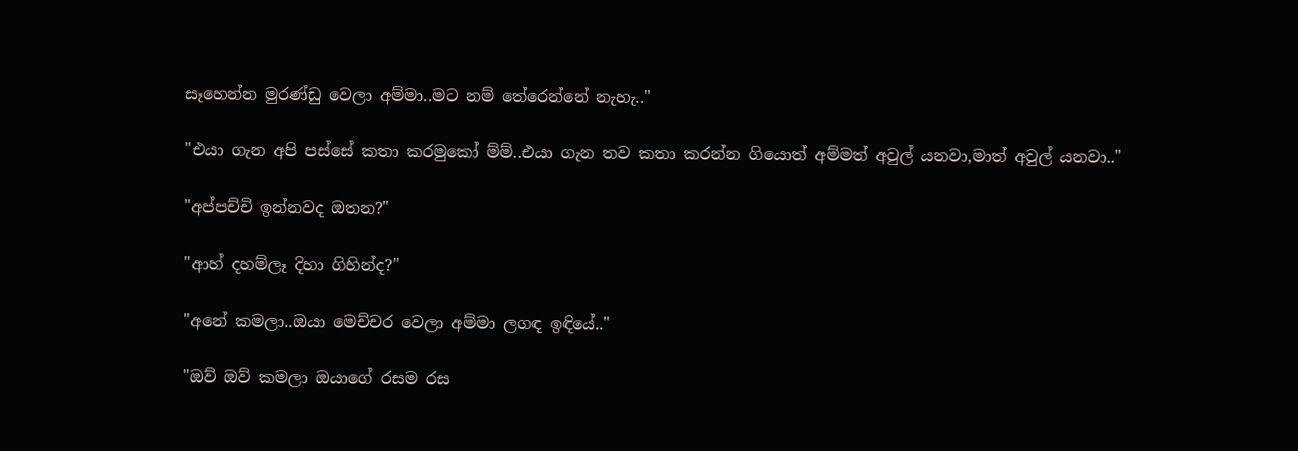සෑහෙන්න මුරණ්ඩු වෙලා අම්මා..මට නම් තේරෙන්නේ නැහැ.."

"එයා ගැන අපි පස්සේ කතා කරමුකෝ ම්ම්..එයා ගැන තව කතා කරන්න ගියොත් අම්මත් අවුල් යනවා,මාත් අවුල් යනවා.."

"අප්පච්චි ඉන්නවද ඔතන?"

"ආහ් දහම්ලෑ දිහා ගිහින්ද?"

"අනේ කමලා..ඔයා මෙච්චර වෙලා අම්මා ලගඳ ඉඳියේ.."

"ඔව් ඔව් කමලා ඔයාගේ රසම රස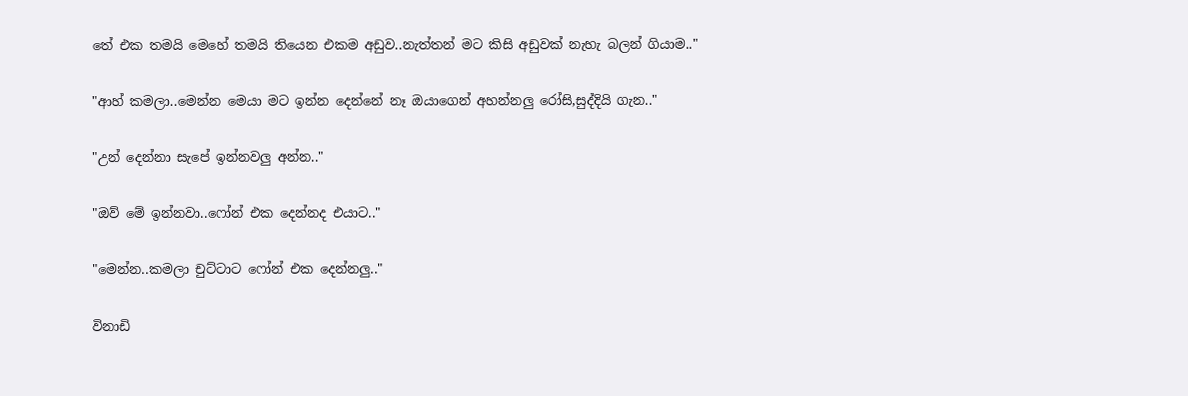තේ එක තමයි මෙහේ තමයි තියෙන එකම අඩුව..නැත්තන් මට කිසි අඩුවක් නැහැ බලන් ගියාම.."

"ආහ් කමලා..මෙන්න මෙයා මට ඉන්න දෙන්නේ නෑ ඔයාගෙන් අහන්නලු රෝසි,සුද්දියි ගැන.."

"උන් දෙන්නා සැපේ ඉන්නවලු අන්න.."

"ඔව් මේ ඉන්නවා..ෆෝන් එක දෙන්නද එයාට.."

"මෙන්න..කමලා චුට්ටාට ෆෝන් එක දෙන්නලු.."

විනාඩි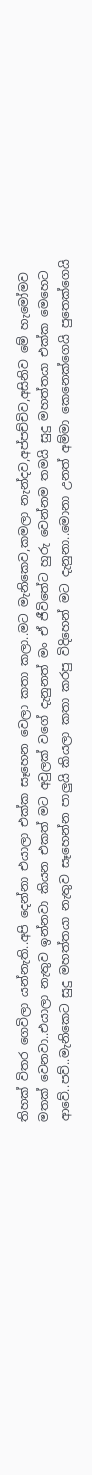තිහක් විතර ගෙවිලා යන්නැති..අපි දෙන්නා එයාලා එක්ක සෑහෙන වෙලා කතා කලා..මට මැනිකෙව,කමලා නැන්දව,අප්පච්චිව,අසිනිව මේ හැමෝමව මතක් වෙනවා..එයාලා නැතුව ඉන්නවා කියන එකත් මට අවුලක් වගේ දැනුනත් මං ඒ ජීවිතේට හුරු වෙන්නම තමයි සුදු මහත්තයා එක්ක මෙහෙට ආවේ..පව්..මැනිකෙට සුදු මහත්තයා නැතුව සෑහෙන්න පාලුයි කියලා කතා කරපු විදිහෙන් මට දැනුනා..මොනා උනත් අම්මා කෙනෙක්ගෙයි පුතෙක්ගෙයි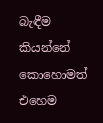බැඳීම කියන්නේ කොහොමත් එහෙම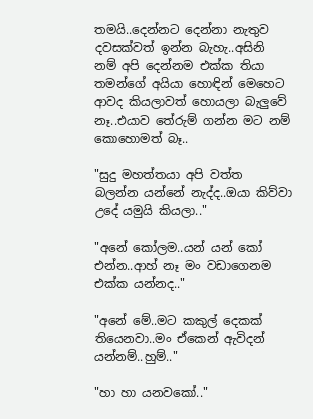තමයි..දෙන්නට දෙන්නා නැතුව දවසක්වත් ඉන්න බැහැ..අසිනි නම් අපි දෙන්නම එක්ක තියා තමන්ගේ අයියා හොඳින් මෙහෙට ආවද කියලාවත් හොයලා බැලුවේ නෑ..එයාව තේරුම් ගන්න මට නම් කොහොමත් බෑ..

"සුදු මහත්තයා අපි වත්ත බලන්න යන්නේ නැද්ද..ඔයා කිව්වා උදේ යමුයි කියලා.."

"අනේ කෝලම..යන් යන් කෝ එන්න..ආහ් නෑ මං වඩාගෙනම එක්ක යන්නද.."

"අනේ මේ..මට කකුල් දෙකක් තියෙනවා..මං ඒකෙන් ඇවිදන් යන්නම්..හුම්.."

"හා හා යනවකෝ.."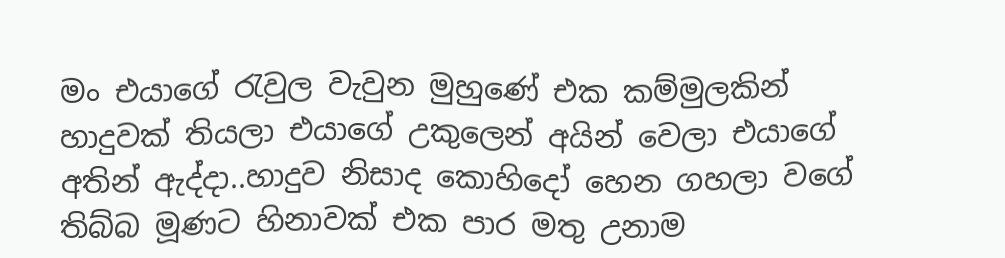මං එයාගේ රැවුල වැවුන මුහුණේ එක කම්මුලකින් හාදුවක් තියලා එයාගේ උකුලෙන් අයින් වෙලා එයාගේ අතින් ඇද්දා..හාදුව නිසාද කොහිදෝ හෙන ගහලා වගේ තිබ්බ මූණට හිනාවක් එක පාර මතු උනාම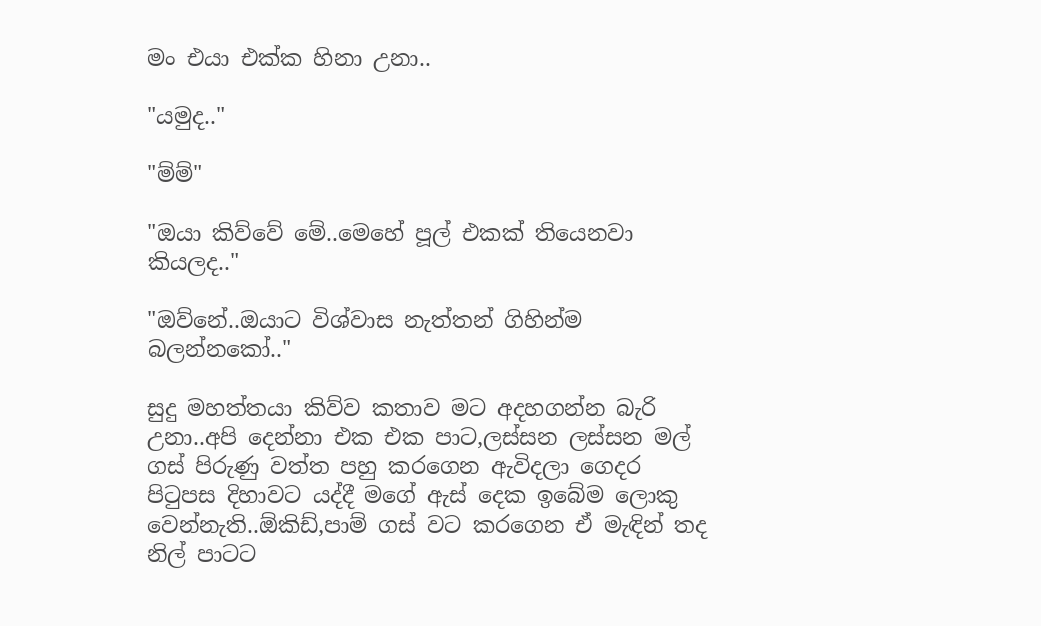මං එයා එක්ක හිනා උනා..

"යමුද.."

"ම්ම්"

"ඔයා කිව්වේ මේ..මෙහේ පූල් එකක් තියෙනවා කියලද.."

"ඔව්නේ..ඔයාට විශ්වාස නැත්තන් ගිහින්ම බලන්නකෝ.."

සුදු මහත්තයා කිව්ව කතාව මට අදහගන්න බැරි උනා..අපි දෙන්නා එක එක පාට,ලස්සන ලස්සන මල් ගස් පිරුණු වත්ත පහු කරගෙන ඇවිදලා ගෙදර පිටුපස දිහාවට යද්දී මගේ ඇස් දෙක ඉබේම ලොකු වෙන්නැති..ඕකිඩ්,පාම් ගස් වට කරගෙන ඒ මැඳින් තද නිල් පාටට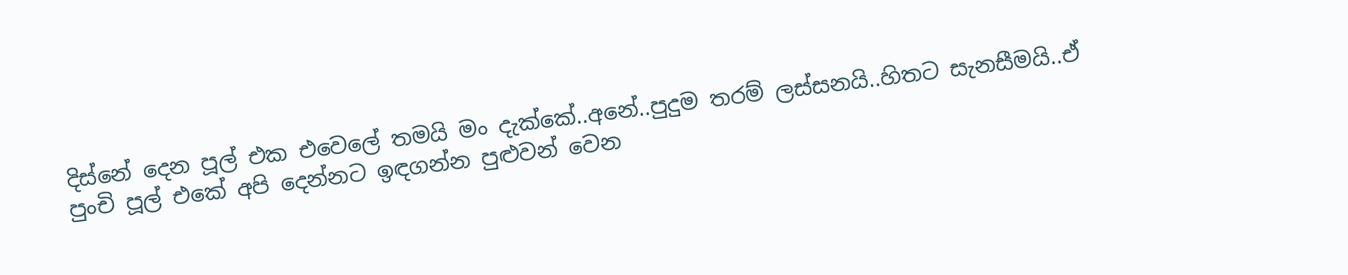දිස්නේ දෙන පූල් එක එවෙලේ තමයි මං දැක්කේ..අනේ..පුදුම තරම් ලස්සනයි..හිතට සැනසීමයි..ඒ පුංචි පූල් එකේ අපි දෙන්නට ඉඳගන්න පුළුවන් වෙන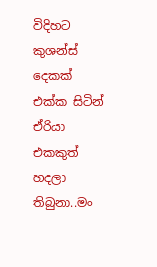විදිහට කුශන්ස් දෙකක් එක්ක සිටින් ඒරියා එකකුත් හදලා තිබුනා..මං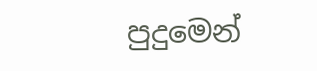පුදුමෙන්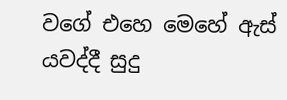වගේ එහෙ මෙහේ ඇස් යවද්දී සුදු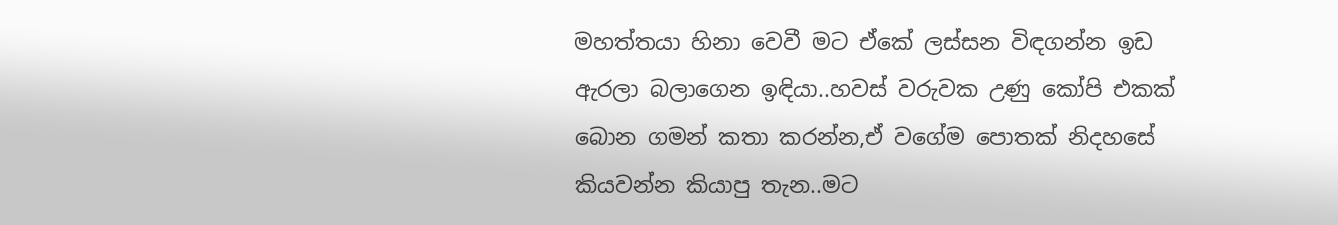මහත්තයා හිනා වෙවී මට ඒකේ ලස්සන විඳගන්න ඉඩ ඇරලා බලාගෙන ඉඳියා..හවස් වරුවක උණු කෝපි එකක් බොන ගමන් කතා කරන්න,ඒ වගේම පොතක් නිදහසේ කියවන්න කියාපු තැන..මට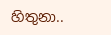හිතුනා..